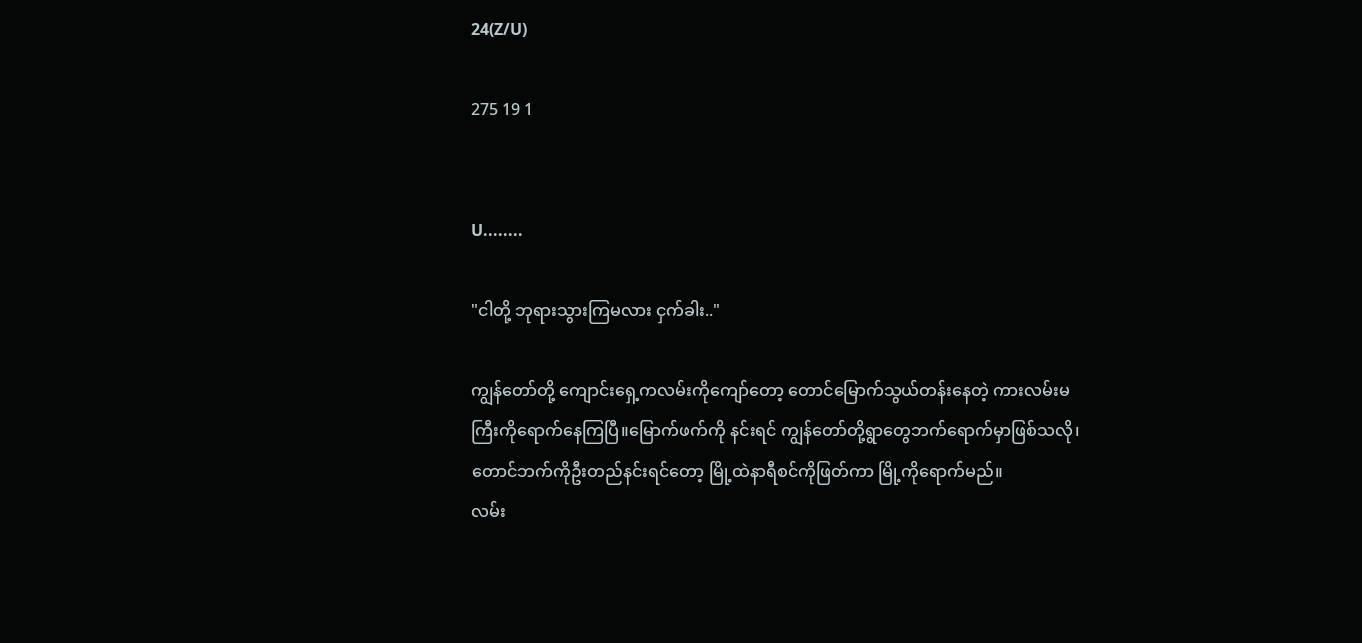24(Z/U)

275 19 1


U........

"ငါတို့ ဘုရားသွားကြမလား ငှက်ခါး.."

ကျွန်တော်တို့ ကျောင်းရှေ့ကလမ်းကိုကျော်တော့ တောင်မြောက်သွယ်တန်းနေတဲ့ ကားလမ်းမကြီးကိုရောက်နေကြပြီ။မြောက်ဖက်ကို နင်းရင် ကျွန်တော်တို့ရွာတွေဘက်ရောက်မှာဖြစ်သလို၊တောင်ဘက်ကိုဦးတည်နင်းရင်တော့ မြို့ထဲနာရီစင်ကိုဖြတ်ကာ မြို့ကိုရောက်မည်။
လမ်း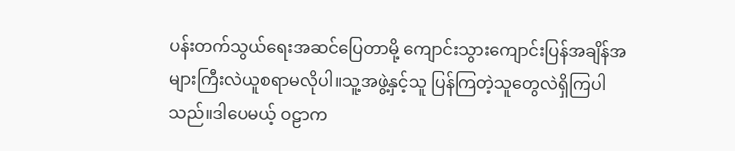ပန်းတက်သွယ်ရေးအဆင်ပြေတာမို့ ကျောင်းသွားကျောင်းပြန်အချိန်အများကြီးလဲယူစရာမလိုပါ။သူ့အဖွဲ့နှင့်သူ ပြန်ကြတဲ့သူတွေလဲရှိကြပါသည်။ဒါပေမယ့် ဝဠာက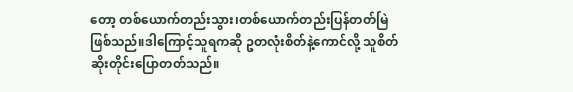တော့ တစ်ယောက်တည်းသွား၊တစ်ယောက်တည်းပြန်တတ်မြဲဖြစ်သည်။ဒါကြောင့်သူရကဆို ဥတလုံးစိတ်နဲ့ကောင်လို့ သူစိတ်ဆိုးတိုင်းပြောတတ်သည်။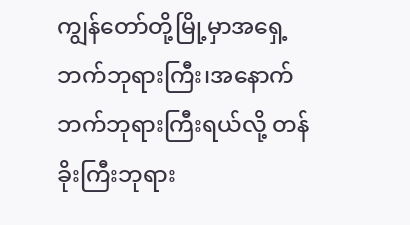ကျွန်တော်တို့မြို့မှာအရှေ့ဘက်ဘုရားကြီး၊အနောက်ဘက်ဘုရားကြီးရယ်လို့ တန်ခိုးကြီးဘုရား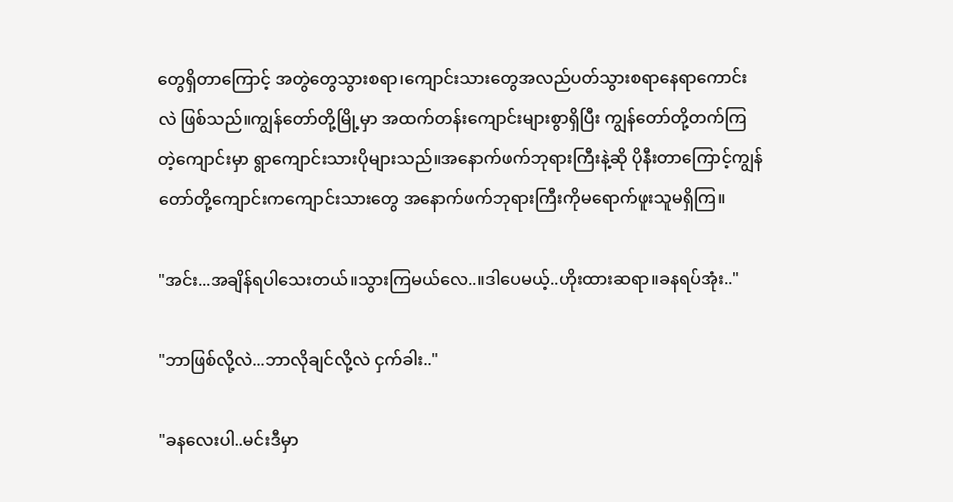တွေရှိတာကြောင့် အတွဲတွေသွားစရာ၊ကျောင်းသားတွေအလည်ပတ်သွားစရာနေရာကောင်းလဲ ဖြစ်သည်။ကျွန်တော်တို့မြို့မှာ အထက်တန်းကျောင်းများစွာရှိပြီး ကျွန်တော်တို့တက်ကြတဲ့ကျောင်းမှာ ရွာကျောင်းသားပိုများသည်။အနောက်ဖက်ဘုရားကြီးနဲ့ဆို ပိုနီးတာကြောင့်ကျွန်တော်တို့ကျောင်းကကျောင်းသားတွေ အနောက်ဖက်ဘုရားကြီးကိုမရောက်ဖူးသူမရှိကြ။

"အင်း...အချိန်ရပါသေးတယ်။သွားကြမယ်လေ..။ဒါပေမယ့်..ဟိုးထားဆရာ။ခနရပ်အုံး.."

"ဘာဖြစ်လို့လဲ...ဘာလိုချင်လို့လဲ ငှက်ခါး.."

"ခနလေးပါ..မင်းဒီမှာ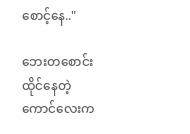စောင့်နေ.."

ဘေးတစောင်းထိုင်နေတဲ့ကောင်လေးက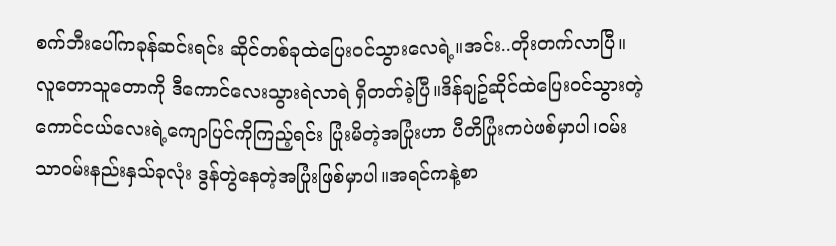စက်ဘီးပေါ်ကခုန်ဆင်းရင်း ဆိုင်တစ်ခုထဲပြေးဝင်သွားလေရဲ့။အင်း..တိုးတက်လာပြီ။လူတောသူတောကို ဒီကောင်လေးသွားရဲလာရဲ ရှိတတ်ခဲ့ပြီ။ဒိန်ချဥ်ဆိုင်ထဲပြေးဝင်သွားတဲ့ ကောင်ငယ်လေးရဲ့ကျောပြင်ကိုကြည့်ရင်း ပြုံးမိတဲ့အပြုံးဟာ ပီတိပြုံးကပဲဖစ်မှာပါ၊ဝမ်းသာဝမ်းနည်းနှသ်ခုလုံး ဒွန်တွဲနေတဲ့အပြုံးဖြစ်မှာပါ။အရင်ကနဲ့စာ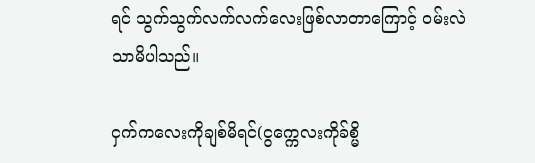ရင် သွက်သွက်လက်လက်လေးဖြစ်လာတာကြောင့် ဝမ်းလဲသာမိပါသည်။

ငှက်ကလေးကိုချစ်မိရင်(ငွက္ကေလးကိုခ်စ္မိ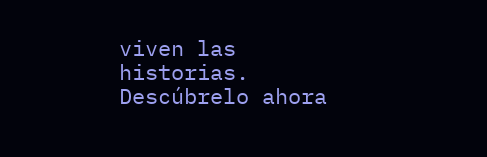viven las historias. Descúbrelo ahora